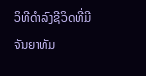ວິທີດຳລົງຊີວິດທີ່ມີຈັນຍາທັມ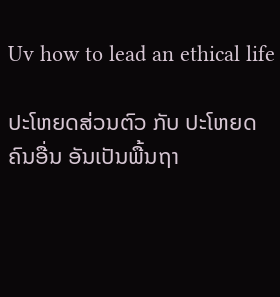Uv how to lead an ethical life

ປະໂຫຍດສ່ວນຕົວ ກັບ ປະໂຫຍດຄົນອື່ນ ອັນເປັນພື້ນຖາ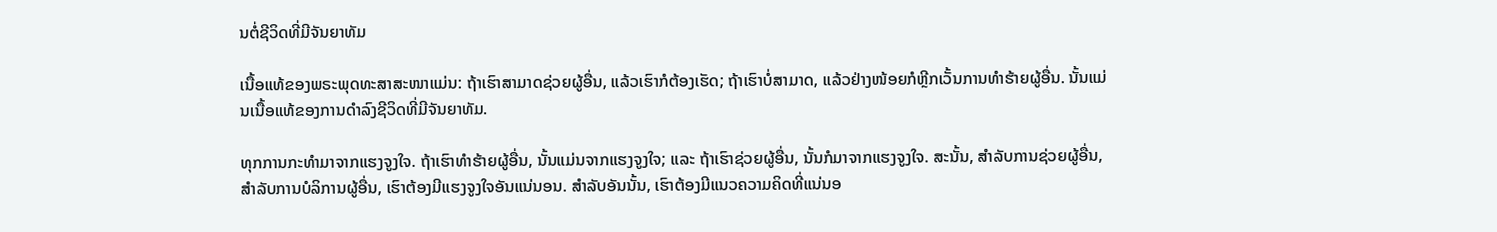ນຕໍ່ຊີວິດທີ່ມີຈັນຍາທັມ

ເນື້ອແທ້ຂອງພຣະພຸດທະສາສະໜາແມ່ນ: ຖ້າເຮົາສາມາດຊ່ວຍຜູ້ອື່ນ, ແລ້ວເຮົາກໍຕ້ອງເຮັດ; ຖ້າເຮົາບໍ່ສາມາດ, ແລ້ວຢ່າງໜ້ອຍກໍຫຼີກເວັ້ນການທຳຮ້າຍຜູ້ອື່ນ. ນັ້ນແມ່ນເນື້ອແທ້ຂອງການດຳລົງຊີວິດທີ່ມີຈັນຍາທັມ.

ທຸກການກະທຳມາຈາກແຮງຈູງໃຈ. ຖ້າເຮົາທຳຮ້າຍຜູ້ອື່ນ, ນັ້ນແມ່ນຈາກແຮງຈູງໃຈ; ແລະ ຖ້າເຮົາຊ່ວຍຜູ້ອື່ນ, ນັ້ນກໍມາຈາກແຮງຈູງໃຈ. ສະນັ້ນ, ສຳລັບການຊ່ວຍຜູ້ອື່ນ, ສຳລັບການບໍລິການຜູ້ອື່ນ, ເຮົາຕ້ອງມີແຮງຈູງໃຈອັນແນ່ນອນ. ສຳລັບອັນນັ້ນ, ເຮົາຕ້ອງມີແນວຄວາມຄິດທີ່ແນ່ນອ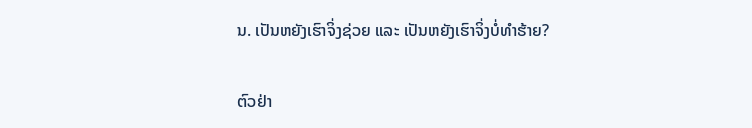ນ. ເປັນຫຍັງເຮົາຈິ່ງຊ່ວຍ ແລະ ເປັນຫຍັງເຮົາຈິ່ງບໍ່ທຳຮ້າຍ?

ຕົວຢ່າ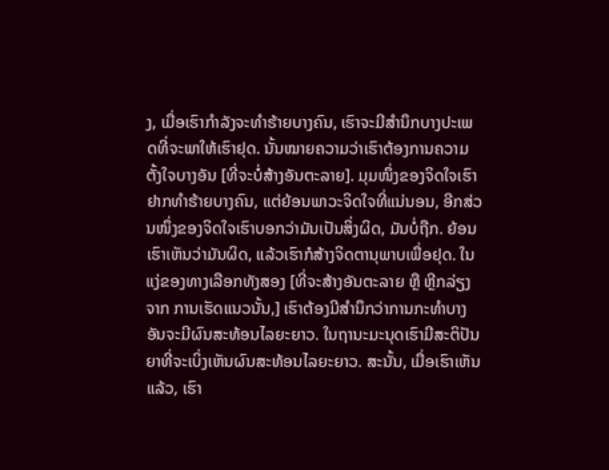ງ, ເມື່ອເຮົາກຳລັງຈະທຳຮ້າຍບາງຄົນ, ເຮົາຈະມີສຳນຶກບາງປະເພດທີ່ຈະພາໃຫ້ເຮົາຢຸດ. ນັ້ນໝາຍຄວາມວ່າເຮົາຕ້ອງການຄວາມຕັ້ງໃຈບາງອັນ [ທີ່ຈະບໍ່ສ້າງອັນຕະລາຍ]. ມຸມໜຶ່ງຂອງຈິດໃຈເຮົາຢາກທຳຮ້າຍບາງຄົນ, ແຕ່ຍ້ອນພາວະຈິດໃຈທີ່ແນ່ນອນ, ອີກສ່ວນໜຶ່ງຂອງຈິດໃຈເຮົາບອກວ່າມັນເປັນສິ່ງຜິດ, ມັນບໍ່ຖືກ. ຍ້ອນເຮົາເຫັນວ່າມັນຜິດ, ແລ້ວເຮົາກໍສ້າງຈິດຕານຸພາບເພື່ອຢຸດ. ໃນແງ່ຂອງທາງເລືອກທັງສອງ [ທີ່ຈະສ້າງອັນຕະລາຍ ຫຼື ຫຼີກລ່ຽງຈາກ ການເຮັດແນວນັ້ນ,] ເຮົາຕ້ອງມີສຳນຶກວ່າການກະທຳບາງອັນຈະມີຜົນສະທ້ອນໄລຍະຍາວ. ໃນຖານະມະນຸດເຮົາມີສະຕິປັນຍາທີ່ຈະເບິ່ງເຫັນຜົນສະທ້ອນໄລຍະຍາວ. ສະນັ້ນ, ເມື່ອເຮົາເຫັນແລ້ວ, ເຮົາ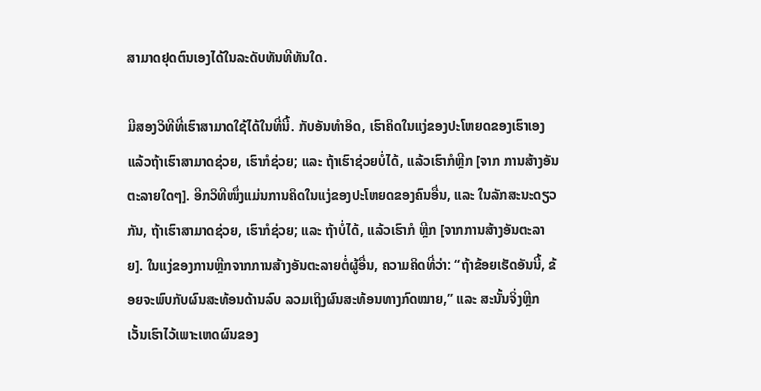ສາມາດຢຸດຕົນເອງໄດ້ໃນລະດັບທັນທີທັນໃດ.

ມີສອງວິທີທີ່ເຮົາສາມາດໃຊ້ໄດ້ໃນທີ່ນີ້. ກັບອັນທຳອິດ, ເຮົາຄິດໃນແງ່ຂອງປະໂຫຍດຂອງເຮົາເອງ ແລ້ວຖ້າເຮົາສາມາດຊ່ວຍ, ເຮົາກໍຊ່ວຍ; ແລະ ຖ້າເຮົາຊ່ວຍບໍ່ໄດ້, ແລ້ວເຮົາກໍຫຼີກ [ຈາກ ການສ້າງອັນຕະລາຍໃດໆ]. ອີກວິທີໜຶ່ງແມ່ນການຄິດໃນແງ່ຂອງປະໂຫຍດຂອງຄົນອື່ນ, ແລະ ໃນລັກສະນະດຽວກັນ, ຖ້າເຮົາສາມາດຊ່ວຍ, ເຮົາກໍຊ່ວຍ; ແລະ ຖ້າບໍ່ໄດ້, ແລ້ວເຮົາກໍ ຫຼີກ [ຈາກການສ້າງອັນຕະລາຍ]. ໃນແງ່ຂອງການຫຼີກຈາກການສ້າງອັນຕະລາຍຕໍ່ຜູ້ອື່ນ, ຄວາມຄິດທີ່ວ່າ: “ຖ້າຂ້ອຍເຮັດອັນນີ້, ຂ້ອຍຈະພົບກັບຜົນສະທ້ອນດ້ານລົບ ລວມເຖິງຜົນສະທ້ອນທາງກົດໝາຍ,” ແລະ ສະນັ້ນຈິ່ງຫຼີກເວັ້ນເຮົາໄວ້ເພາະເຫດຜົນຂອງ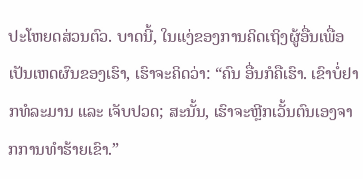ປະໂຫຍດສ່ວນຕົວ. ບາດນີ້, ໃນແງ່ຂອງການຄິດເຖິງຜູ້ອື່ນເພື່ອເປັນເຫດຜົນຂອງເຮົາ, ເຮົາຈະຄິດວ່າ: “ຄົນ ອື່ນກໍຄືເຮົາ. ເຂົາບໍ່ຢາກທໍລະມານ ແລະ ເຈັບປວດ; ສະນັ້ນ, ເຮົາຈະຫຼີກເວັ້ນຕົນເອງຈາກການທຳຮ້າຍເຂົາ.”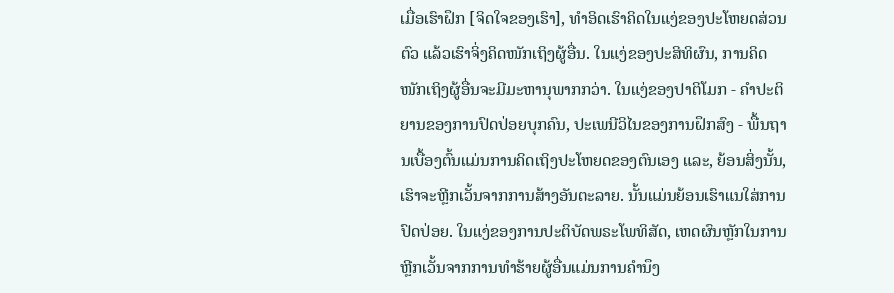ເມື່ອເຮົາຝຶກ [ຈິດໃຈຂອງເຮົາ], ທຳອິດເຮົາຄິດໃນແງ່ຂອງປະໂຫຍດສ່ວນຕົວ ແລ້ວເຮົາຈິ່ງຄິດໜັກເຖິງຜູ້ອື່ນ. ໃນແງ່ຂອງປະສິທິຜົນ, ການຄິດໜັກເຖິງຜູ້ອື່ນຈະມີມະຫານຸພາກກວ່າ. ໃນແງ່ຂອງປາຕິໂມກ - ຄຳປະຕິຍານຂອງການປົດປ່ອຍບຸກຄົນ, ປະເພນີວິໄນຂອງການຝຶກສົງ - ພື້ນຖານເບື້ອງຕົ້ນແມ່ນການຄິດເຖິງປະໂຫຍດຂອງຕົນເອງ ແລະ, ຍ້ອນສິ່ງນັ້ນ, ເຮົາຈະຫຼີກເວັ້ນຈາກການສ້າງອັນຕະລາຍ. ນັ້ນແມ່ນຍ້ອນເຮົາແນໃສ່ການປົດປ່ອຍ. ໃນແງ່ຂອງການປະຕິບັດພຣະໂພທິສັດ, ເຫດຜົນຫຼັກໃນການຫຼີກເວັ້ນຈາກການທຳຮ້າຍຜູ້ອື່ນແມ່ນການຄຳນຶງ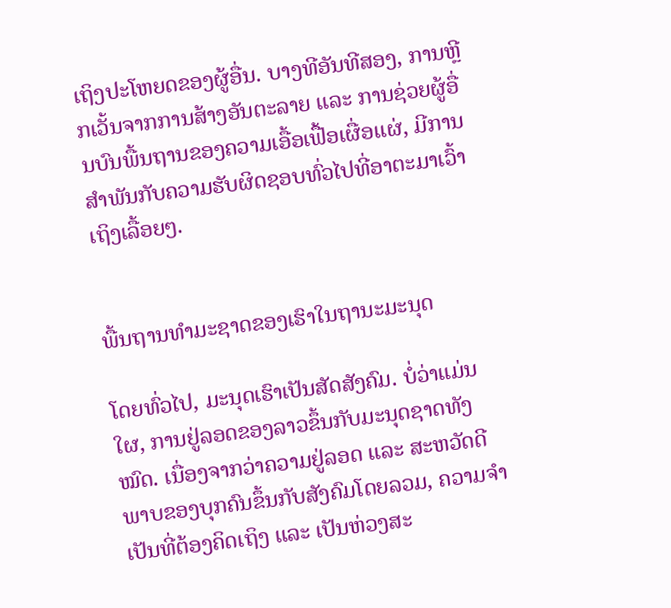ເຖິງປະໂຫຍດຂອງຜູ້ອື່ນ. ບາງທີອັນທີສອງ, ການຫຼີກເວັ້ນຈາກການສ້າງອັນຕະລາຍ ແລະ ການຊ່ວຍຜູ້ອື່ນບົນພື້ນຖານຂອງຄວາມເອື້ອເຟື້ອເຜື່ອແຜ່, ມີການສຳພັນກັບຄວາມຮັບຜິດຊອບທົ່ວໄປທີ່ອາຕະມາເວົ້າເຖິງເລື້ອຍໆ.


ພື້ນຖານທຳມະຊາດຂອງເຮົາໃນຖານະມະນຸດ

ໂດຍທົ່ວໄປ, ມະນຸດເຮົາເປັນສັດສັງຄົມ. ບໍ່ວ່າແມ່ນໃຜ, ການຢູ່ລອດຂອງລາວຂຶ້ນກັບມະນຸດຊາດທັງໝົດ. ເນື່ອງຈາກວ່າຄວາມຢູ່ລອດ ແລະ ສະຫວັດດີພາບຂອງບຸກຄົນຂຶ້ນກັບສັງຄົມໂດຍລວມ, ຄວາມຈຳເປັນທີ່ຕ້ອງຄິດເຖິງ ແລະ ເປັນຫ່ວງສະ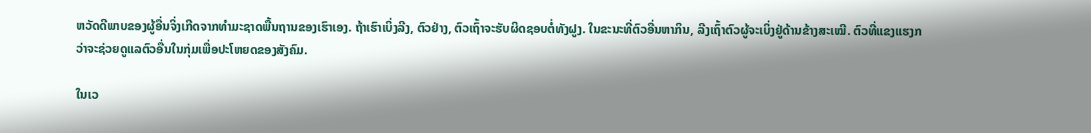ຫວັດດີພາບຂອງຜູ້ອື່ນຈິ່ງເກີດຈາກທຳມະຊາດພື້ນຖານຂອງເຮົາເອງ. ຖ້າເຮົາເບິ່ງລີງ, ຕົວຢ່າງ, ຕົວເຖົ້າຈະຮັບຜິດຊອບຕໍ່ທັງຝູງ. ໃນຂະນະທີ່ຕົວອື່ນຫາກິນ, ລີງເຖົ້າຕົວຜູ້ຈະເບິ່ງຢູ່ດ້ານຂ້າງສະເໝີ. ຕົວທີ່ແຂງແຮງກວ່າຈະຊ່ວຍດູແລຕົວອື່ນໃນກຸ່ມເພື່ອປະໂຫຍດຂອງສັງຄົມ.

ໃນເວ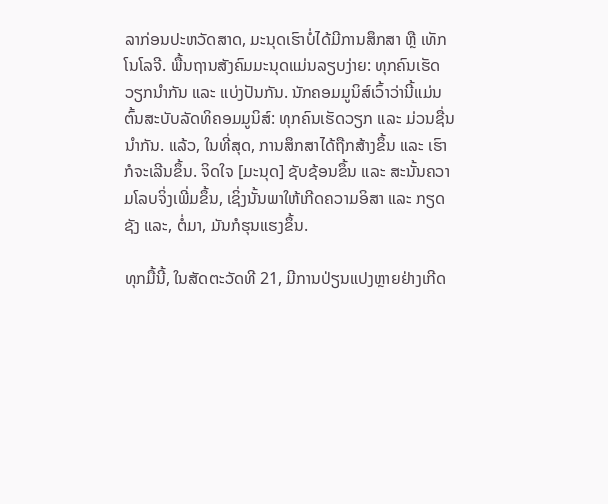ລາກ່ອນປະຫວັດສາດ, ມະນຸດເຮົາບໍ່ໄດ້ມີການສຶກສາ ຫຼື ເທັກໂນໂລຈີ. ພື້ນຖານສັງຄົມມະນຸດແມ່ນລຽບງ່າຍ: ທຸກຄົນເຮັດວຽກນຳກັນ ແລະ ແບ່ງປັນກັນ. ນັກຄອມມູນິສ໌ເວົ້າວ່ານີ້ແມ່ນຕົ້ນສະບັບລັດທິຄອມມູນິສ໌: ທຸກຄົນເຮັດວຽກ ແລະ ມ່ວນຊື່ນນຳກັນ. ແລ້ວ, ໃນທີ່ສຸດ, ການສຶກສາໄດ້ຖືກສ້າງຂຶ້ນ ແລະ ເຮົາກໍຈະເລີນຂຶ້ນ. ຈິດໃຈ [ມະນຸດ] ຊັບຊ້ອນຂຶ້ນ ແລະ ສະນັ້ນຄວາມໂລບຈິ່ງເພີ່ມຂຶ້ນ, ເຊິ່ງນັ້ນພາໃຫ້ເກີດຄວາມອິສາ ແລະ ກຽດຊັງ ແລະ, ຕໍ່ມາ, ມັນກໍຮຸນແຮງຂຶ້ນ.

ທຸກມື້ນີ້, ໃນສັດຕະວັດທີ 21, ມີການປ່ຽນແປງຫຼາຍຢ່າງເກີດ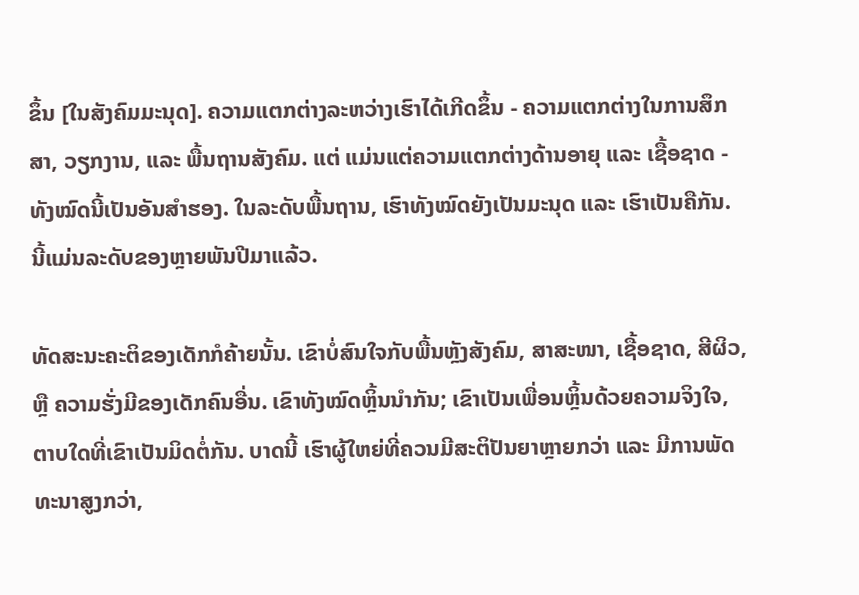ຂຶ້ນ [ໃນສັງຄົມມະນຸດ]. ຄວາມແຕກຕ່າງລະຫວ່າງເຮົາໄດ້ເກີດຂຶ້ນ - ຄວາມແຕກຕ່າງໃນການສຶກສາ, ວຽກງານ, ແລະ ພື້ນຖານສັງຄົມ. ແຕ່ ແມ່ນແຕ່ຄວາມແຕກຕ່າງດ້ານອາຍຸ ແລະ ເຊື້ອຊາດ - ທັງໝົດນີ້ເປັນອັນສຳຮອງ. ໃນລະດັບພື້ນຖານ, ເຮົາທັງໝົດຍັງເປັນມະນຸດ ແລະ ເຮົາເປັນຄືກັນ. ນີ້ແມ່ນລະດັບຂອງຫຼາຍພັນປີມາແລ້ວ.

ທັດສະນະຄະຕິຂອງເດັກກໍຄ້າຍນັ້ນ. ເຂົາບໍ່ສົນໃຈກັບພື້ນຫຼັງສັງຄົມ, ສາສະໜາ, ເຊື້ອຊາດ, ສີຜິວ, ຫຼື ຄວາມຮັ່ງມີຂອງເດັກຄົນອື່ນ. ເຂົາທັງໝົດຫຼິ້ນນຳກັນ; ເຂົາເປັນເພື່ອນຫຼິ້ນດ້ວຍຄວາມຈິງໃຈ, ຕາບໃດທີ່ເຂົາເປັນມິດຕໍ່ກັນ. ບາດນີ້ ເຮົາຜູ້ໃຫຍ່ທີ່ຄວນມີສະຕິປັນຍາຫຼາຍກວ່າ ແລະ ມີການພັດທະນາສູງກວ່າ,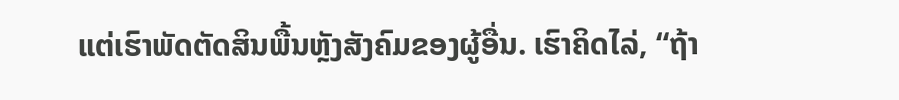ແຕ່ເຮົາພັດຕັດສິນພື້ນຫຼັງສັງຄົມຂອງຜູ້ອື່ນ. ເຮົາຄິດໄລ່, “ຖ້າ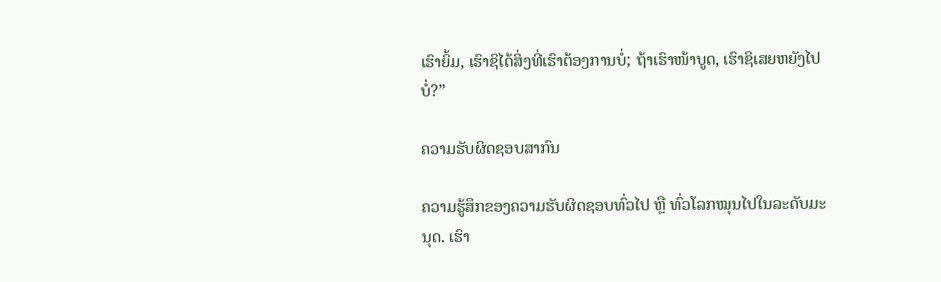ເຮົາຍິ້ມ, ເຮົາຊິໄດ້ສິ່ງທີ່ເຮົາຕ້ອງການບໍ່; ຖ້າເຮົາໜ້າບູດ, ເຮົາຊິເສຍຫຍັງໄປບໍ່?”

ຄວາມຮັບຜິດຊອບສາກົນ

ຄວາມຮູ້ສຶກຂອງຄວາມຮັບຜິດຊອບທົ່ວໄປ ຫຼື ທົ່ວໂລກໝຸນໄປໃນລະດັບມະນຸດ. ເຮົາ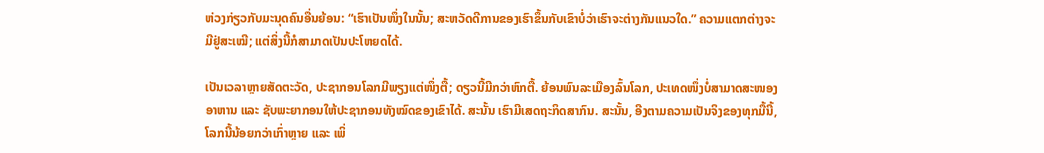ຫ່ວງກ່ຽວກັບມະນຸດຄົນອື່ນຍ້ອນ: “ເຮົາເປັນໜຶ່ງໃນນັ້ນ; ສະຫວັດດີການຂອງເຮົາຂຶ້ນກັບເຂົາບໍ່ວ່າເຮົາຈະຕ່າງກັນແນວໃດ.” ຄວາມແຕກຕ່າງຈະມີຢູ່ສະເໝີ; ແຕ່ສິ່ງນີ້ກໍສາມາດເປັນປະໂຫຍດໄດ້.

ເປັນເວລາຫຼາຍສັດຕະວັດ, ປະຊາກອນໂລກມີພຽງແຕ່ໜຶ່ງຕື້; ດຽວນີ້ມີກວ່າຫົກຕື້. ຍ້ອນພົນລະເມືອງລົ້ນໂລກ, ປະເທດໜຶ່ງບໍ່ສາມາດສະໜອງອາຫານ ແລະ ຊັບພະຍາກອນໃຫ້ປະຊາກອນທັງໝົດຂອງເຂົາໄດ້. ສະນັ້ນ ເຮົາມີເສດຖະກິດສາກົນ. ສະນັ້ນ, ອີງຕາມຄວາມເປັນຈິງຂອງທຸກມື້ນີ້, ໂລກນີ້ນ້ອຍກວ່າເກົ່າຫຼາຍ ແລະ ເພິ່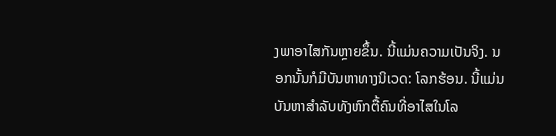ງພາອາໄສກັນຫຼາຍຂຶ້ນ. ນີ້ແມ່ນຄວາມເປັນຈິງ. ນອກນັ້ນກໍມີບັນຫາທາງນິເວດ: ໂລກຮ້ອນ. ນີ້ແມ່ນບັນຫາສຳລັບທັງຫົກຕື້ຄົນທີ່ອາໄສໃນໂລ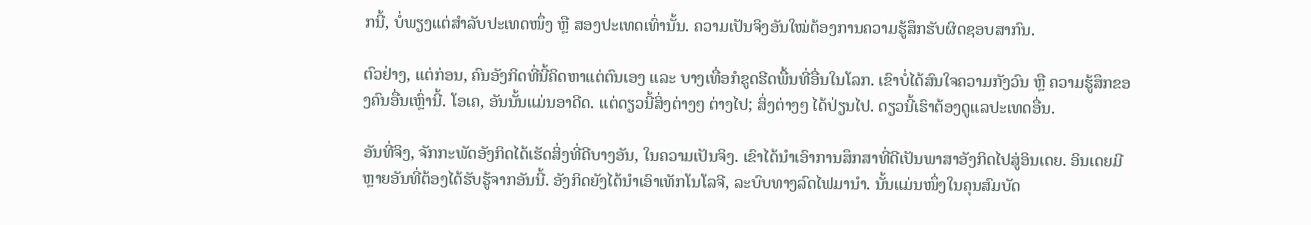ກນີ້, ບໍ່ພຽງແຕ່ສຳລັບປະເທດໜຶ່ງ ຫຼື ສອງປະເທດເທົ່ານັ້ນ. ຄວາມເປັນຈິງອັນໃໝ່ຕ້ອງການຄວາມຮູ້ສຶກຮັບຜິດຊອບສາກົນ.

ຕົວຢ່າງ, ແຕ່ກ່ອນ, ຄົນອັງກິດທີ່ນີ້ຄິດຫາແຕ່ຕົນເອງ ແລະ ບາງເທື່ອກໍຂູດຮີດພື້ນທີ່ອື່ນໃນໂລກ. ເຂົາບໍ່ໄດ້ສົນໃຈຄວາມກັງວົນ ຫຼື ຄວາມຮູ້ສຶກຂອງຄົນອື່ນເຫຼົ່ານີ້. ໂອເຄ, ອັນນັ້ນແມ່ນອາດີດ. ແຕ່ດຽວນີ້ສິ່ງຕ່າງໆ ຕ່າງໄປ; ສິ່ງຕ່າງໆ ໄດ້ປ່ຽນໄປ. ດຽວນີ້ເຮົາຕ້ອງດູແລປະເທດອື່ນ.

ອັນທີ່ຈິງ, ຈັກກະພັດອັງກິດໄດ້ເຮັດສິ່ງທີ່ດີບາງອັນ, ໃນຄວາມເປັນຈິງ. ເຂົາໄດ້ນຳເອົາການສຶກສາທີ່ດີເປັນພາສາອັງກິດໄປສູ່ອິນເດຍ. ອິນເດຍມີຫຼາຍອັນທີ່ຕ້ອງໄດ້ຮັບຮູ້ຈາກອັນນີ້. ອັງກິດຍັງໄດ້ນຳເອົາເທັກໂນໂລຈີ, ລະບົບທາງລົດໄຟມານຳ. ນັ້ນແມ່ນໜຶ່ງໃນຄຸນສົມບັດ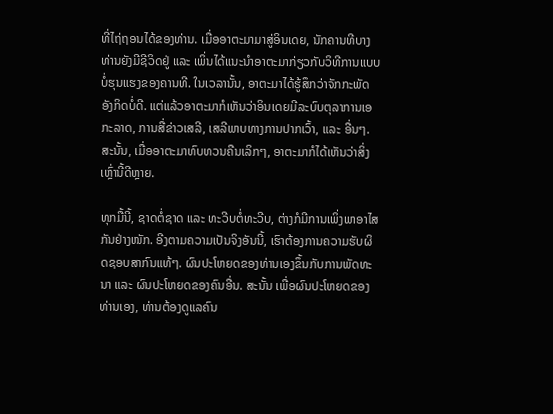ທີ່ໄຖ່ຖອນໄດ້ຂອງທ່ານ. ເມື່ອອາຕະມາມາສູ່ອິນເດຍ, ນັກຄານທີບາງທ່ານຍັງມີຊີວິດຢູ່ ແລະ ເພິ່ນໄດ້ແນະນຳອາຕະມາກ່ຽວກັບວິທີການແບບບໍ່ຮຸນແຮງຂອງຄານທີ. ໃນເວລານັ້ນ, ອາຕະມາໄດ້ຮູ້ສຶກວ່າຈັກກະພັດອັງກິດບໍ່ດີ. ແຕ່ແລ້ວອາຕະມາກໍເຫັນວ່າອິນເດຍມີລະບົບຕຸລາການເອກະລາດ, ການສື່ຂ່າວເສລີ, ເສລີພາບທາງການປາກເວົ້າ, ແລະ ອື່ນໆ. ສະນັ້ນ, ເມື່ອອາຕະມາທົບທວນຄືນເລິກໆ, ອາຕະມາກໍໄດ້ເຫັນວ່າສິ່ງເຫຼົ່ານີ້ດີຫຼາຍ.

ທຸກມື້ນີ້, ຊາດຕໍ່ຊາດ ແລະ ທະວີບຕໍ່ທະວີບ, ຕ່າງກໍມີການເພິ່ງພາອາໄສກັນຢ່າງໜັກ. ອີງຕາມຄວາມເປັນຈິງອັນນີ້, ເຮົາຕ້ອງການຄວາມຮັບຜິດຊອບສາກົນແທ້ໆ. ຜົນປະໂຫຍດຂອງທ່ານເອງຂຶ້ນກັບການພັດທະນາ ແລະ ຜົນປະໂຫຍດຂອງຄົນອື່ນ. ສະນັ້ນ ເພື່ອຜົນປະໂຫຍດຂອງທ່ານເອງ, ທ່ານຕ້ອງດູແລຄົນ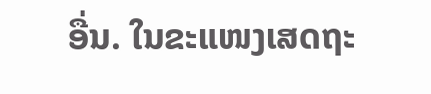ອື່ນ. ໃນຂະແໜງເສດຖະ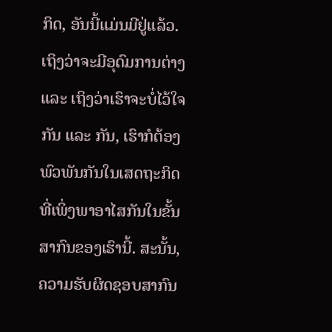ກິດ, ອັນນີ້ແມ່ນມີຢູ່ແລ້ວ. ເຖິງວ່າຈະມີອຸດົມການຕ່າງ ແລະ ເຖິງວ່າເຮົາຈະບໍ່ໄວ້ໃຈກັນ ແລະ ກັນ, ເຮົາກໍຕ້ອງພົວພັນກັນໃນເສດຖະກິດທີ່ເພິ່ງພາອາໄສກັນໃນຂັ້ນສາກົນຂອງເຮົານີ້. ສະນັ້ນ, ຄວາມຮັບຜິດຊອບສາກົນ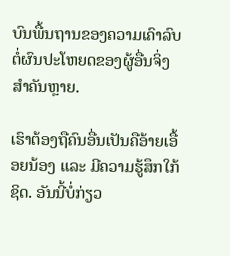ບົນພື້ນຖານຂອງຄວາມເຄົາລົບຕໍ່ຜົນປະໂຫຍດຂອງຜູ້ອື່ນຈິ່ງສຳຄັນຫຼາຍ.

ເຮົາຕ້ອງຖືຄົນອື່ນເປັນຄືອ້າຍເອື້ອຍນ້ອງ ແລະ ມີຄວາມຮູ້ສຶກໃກ້ຊິດ. ອັນນີ້ບໍ່ກ່ຽວ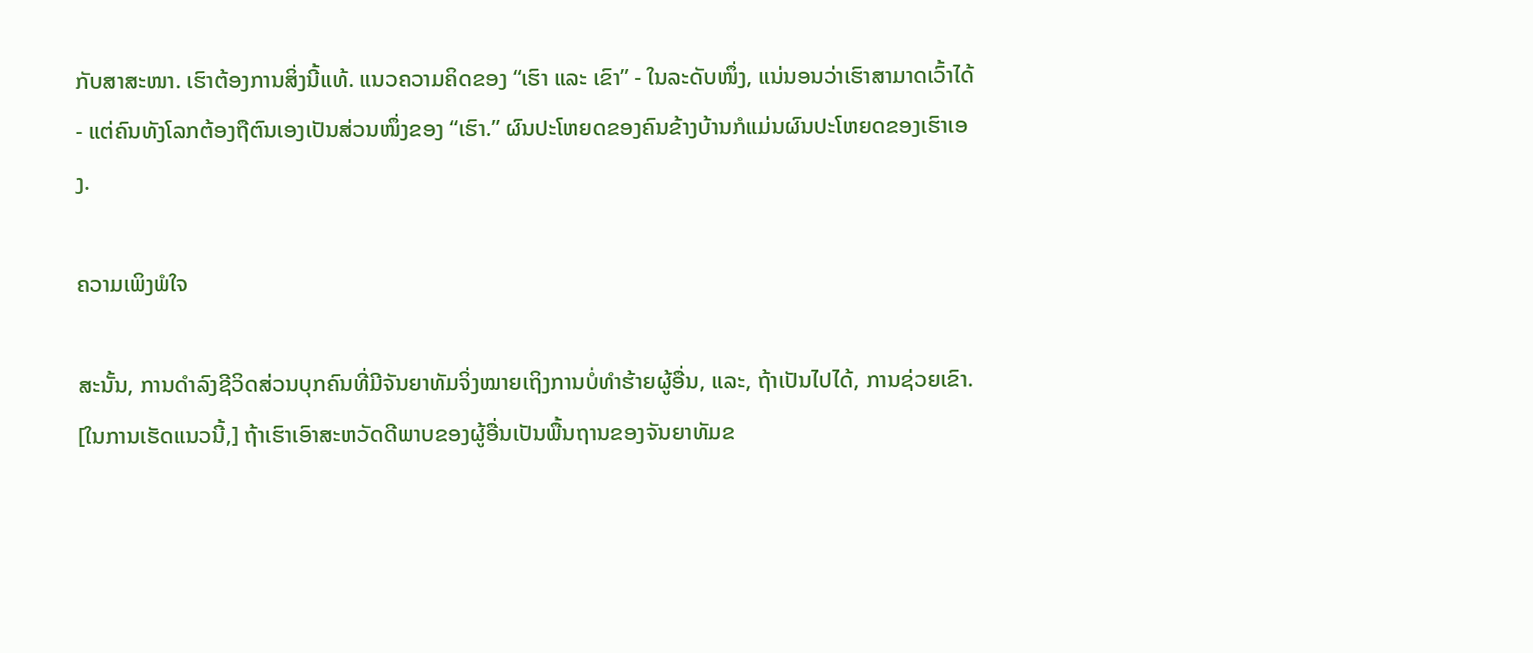ກັບສາສະໜາ. ເຮົາຕ້ອງການສິ່ງນີ້ແທ້. ແນວຄວາມຄິດຂອງ “ເຮົາ ແລະ ເຂົາ” - ໃນລະດັບໜຶ່ງ, ແນ່ນອນວ່າເຮົາສາມາດເວົ້າໄດ້ - ແຕ່ຄົນທັງໂລກຕ້ອງຖືຕົນເອງເປັນສ່ວນໜຶ່ງຂອງ “ເຮົາ.” ຜົນປະໂຫຍດຂອງຄົນຂ້າງບ້ານກໍແມ່ນຜົນປະໂຫຍດຂອງເຮົາເອງ.

ຄວາມເພິງພໍໃຈ

ສະນັ້ນ, ການດຳລົງຊີວິດສ່ວນບຸກຄົນທີ່ມີຈັນຍາທັມຈິ່ງໝາຍເຖິງການບໍ່ທຳຮ້າຍຜູ້ອື່ນ, ແລະ, ຖ້າເປັນໄປໄດ້, ການຊ່ວຍເຂົາ. [ໃນການເຮັດແນວນີ້,] ຖ້າເຮົາເອົາສະຫວັດດີພາບຂອງຜູ້ອື່ນເປັນພື້ນຖານຂອງຈັນຍາທັມຂ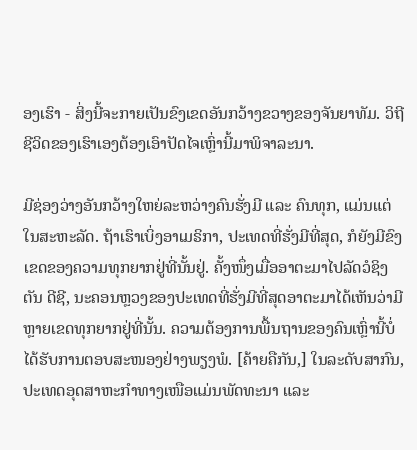ອງເຮົາ - ສິ່ງນີ້ຈະກາຍເປັນຂົງເຂດອັນກວ້າງຂວາງຂອງຈັນຍາທັມ. ວິຖີຊີວິດຂອງເຮົາເອງຕ້ອງເອົາປັດໄຈເຫຼົ່ານີ້ມາພິຈາລະນາ.

ມີຊ່ອງວ່າງອັນກວ້າງໃຫຍ່ລະຫວ່າງຄົນຮັ່ງມີ ແລະ ຄົນທຸກ, ແມ່ນແຕ່ໃນສະຫະລັດ. ຖ້າເຮົາເບິ່ງອາເມຣິກາ, ປະເທດທີ່ຮັ່ງມີທີ່ສຸດ, ກໍຍັງມີຂົງເຂດຂອງຄວາມທຸກຍາກຢູ່ທີ່ນັ້ນຢູ່. ຄັ້ງໜຶ່ງເມື່ອອາຕະມາໄປລັດວໍຊິງຕັນ ດີຊີ, ນະຄອນຫຼວງຂອງປະເທດທີ່ຮັ່ງມີທີ່ສຸດອາຕະມາໄດ້ເຫັນວ່າມີຫຼາຍເຂດທຸກຍາກຢູ່ທີ່ນັ້ນ. ຄວາມຕ້ອງການພື້ນຖານຂອງຄົນເຫຼົ່ານີ້ບໍ່ໄດ້ຮັບການຕອບສະໜອງຢ່າງພຽງພໍ. [ຄ້າຍຄືກັນ,] ໃນລະດັບສາກົນ, ປະເທດອຸດສາຫະກຳທາງເໜືອແມ່ນພັດທະນາ ແລະ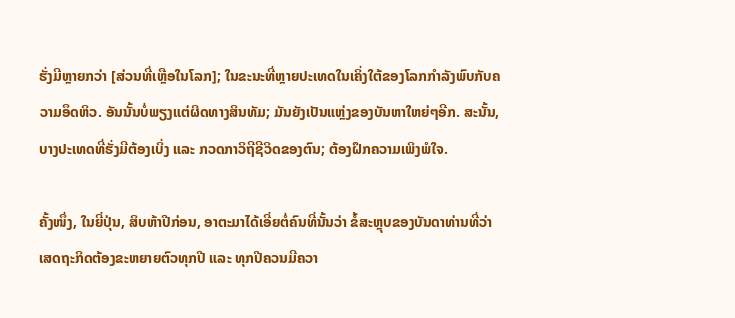ຮັ່ງມີຫຼາຍກວ່າ [ສ່ວນທີ່ເຫຼືອໃນໂລກ]; ໃນຂະນະທີ່ຫຼາຍປະເທດໃນເຄິ່ງໃຕ້ຂອງໂລກກຳລັງພົບກັບຄວາມອຶດຫິວ. ອັນນັ້ນບໍ່ພຽງແຕ່ຜິດທາງສິນທັມ; ມັນຍັງເປັນແຫຼ່ງຂອງບັນຫາໃຫຍ່ໆອີກ. ສະນັ້ນ, ບາງປະເທດທີ່ຮັ່ງມີຕ້ອງເບິ່ງ ແລະ ກວດກາວິຖີຊີວິດຂອງຕົນ; ຕ້ອງຝຶກຄວາມເພິງພໍໃຈ.

ຄັ້ງໜຶ່ງ, ໃນຍີ່ປຸ່ນ, ສິບຫ້າປີກ່ອນ, ອາຕະມາໄດ້ເອີ່ຍຕໍ່ຄົນທີ່ນັ້ນວ່າ ຂໍ້ສະຫຼຸບຂອງບັນດາທ່ານທີ່ວ່າເສດຖະກິດຕ້ອງຂະຫຍາຍຕົວທຸກປີ ແລະ ທຸກປີຄວນມີຄວາ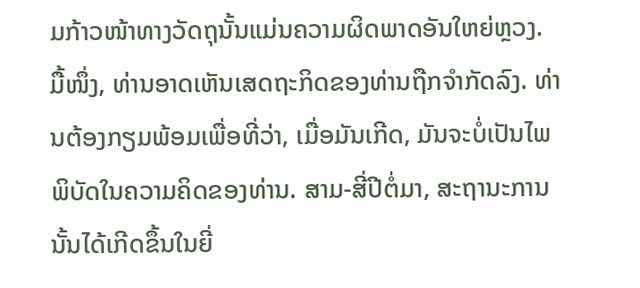ມກ້າວໜ້າທາງວັດຖຸນັ້ນແມ່ນຄວາມຜິດພາດອັນໃຫຍ່ຫຼວງ. ມື້ໜຶ່ງ, ທ່ານອາດເຫັນເສດຖະກິດຂອງທ່ານຖືກຈຳກັດລົງ. ທ່ານຕ້ອງກຽມພ້ອມເພື່ອທີ່ວ່າ, ເມື່ອມັນເກີດ, ມັນຈະບໍ່ເປັນໄພພິບັດໃນຄວາມຄິດຂອງທ່ານ. ສາມ-ສີ່ປີຕໍ່ມາ, ສະຖານະການນັ້ນໄດ້ເກີດຂຶ້ນໃນຍີ່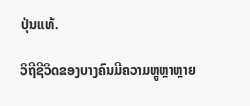ປຸ່ນແທ້.

ວິຖີຊີວິດຂອງບາງຄົນມີຄວາມຫຼູຫຼາຫຼາຍ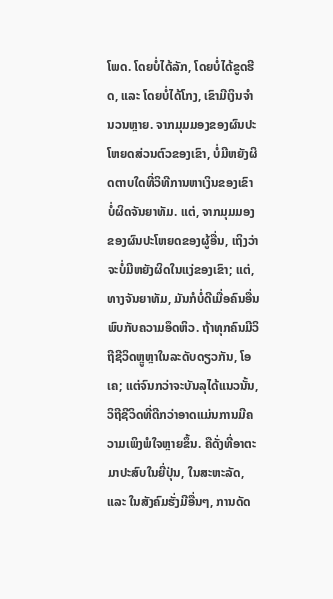ໂພດ. ໂດຍບໍ່ໄດ້ລັກ, ໂດຍບໍ່ໄດ້ຂູດຮີດ, ແລະ ໂດຍບໍ່ໄດ້ໂກງ, ເຂົາມີເງິນຈຳນວນຫຼາຍ. ຈາກມຸມມອງຂອງຜົນປະໂຫຍດສ່ວນຕົວຂອງເຂົາ, ບໍ່ມີຫຍັງຜິດຕາບໃດທີ່ວິທີການຫາເງິນຂອງເຂົາບໍ່ຜິດຈັນຍາທັມ. ແຕ່, ຈາກມຸມມອງຂອງຜົນປະໂຫຍດຂອງຜູ້ອື່ນ, ເຖິງວ່າຈະບໍ່ມີຫຍັງຜິດໃນແງ່ຂອງເຂົາ; ແຕ່, ທາງຈັນຍາທັມ, ມັນກໍບໍ່ດີເມື່ອຄົນອື່ນພົບກັບຄວາມອຶດຫິວ. ຖ້າທຸກຄົນມີວິຖີຊີວິດຫຼູຫຼາໃນລະດັບດຽວກັນ, ໂອເຄ; ແຕ່ຈົນກວ່າຈະບັນລຸໄດ້ແນວນັ້ນ, ວິຖີຊີວິດທີ່ດີກວ່າອາດແມ່ນການມີຄວາມເພິງພໍໃຈຫຼາຍຂຶ້ນ. ຄືດັ່ງທີ່ອາຕະມາປະສົບໃນຍີ່ປຸ່ນ, ໃນສະຫະລັດ, ແລະ ໃນສັງຄົມຮັ່ງມີອື່ນໆ, ການດັດ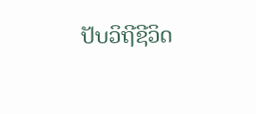ປັບວິຖີຊີວິດ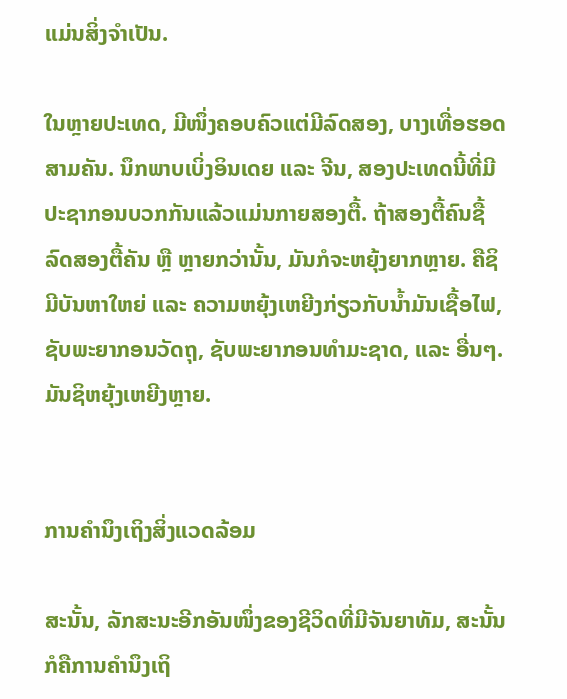ແມ່ນສິ່ງຈຳເປັນ.

ໃນຫຼາຍປະເທດ, ມີໜຶ່ງຄອບຄົວແຕ່ມີລົດສອງ, ບາງເທື່ອຮອດສາມຄັນ. ນຶກພາບເບິ່ງອິນເດຍ ແລະ ຈີນ, ສອງປະເທດນີ້ທີ່ມີປະຊາກອນບວກກັນແລ້ວແມ່ນກາຍສອງຕື້. ຖ້າສອງຕື້ຄົນຊື້ລົດສອງຕື້ຄັນ ຫຼື ຫຼາຍກວ່ານັ້ນ, ມັນກໍຈະຫຍຸ້ງຍາກຫຼາຍ. ຄືຊິມີບັນຫາໃຫຍ່ ແລະ ຄວາມຫຍຸ້ງເຫຍີງກ່ຽວກັບນ້ຳມັນເຊື້ອໄຟ, ຊັບພະຍາກອນວັດຖຸ, ຊັບພະຍາກອນທຳມະຊາດ, ແລະ ອື່ນໆ. ມັນຊິຫຍຸ້ງເຫຍີງຫຼາຍ.


ການຄຳນຶງເຖິງສິ່ງແວດລ້ອມ

ສະນັ້ນ, ລັກສະນະອີກອັນໜຶ່ງຂອງຊີວິດທີ່ມີຈັນຍາທັມ, ສະນັ້ນ ກໍຄືການຄຳນຶງເຖິ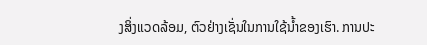ງສິ່ງແວດລ້ອມ, ຕົວຢ່າງເຊັ່ນໃນການໃຊ້ນ້ຳຂອງເຮົາ. ການປະ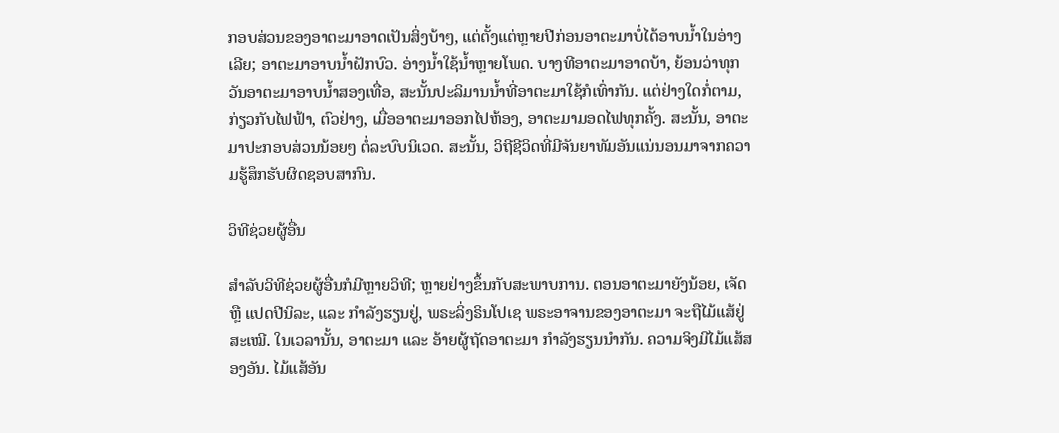ກອບສ່ວນຂອງອາຕະມາອາດເປັນສິ່ງບ້າໆ, ແຕ່ຕັ້ງແຕ່ຫຼາຍປີກ່ອນອາຕະມາບໍ່ໄດ້ອາບນ້ຳໃນອ່າງເລີຍ; ອາຕະມາອາບນ້ຳຝັກບົວ. ອ່າງນ້ຳໃຊ້ນ້ຳຫຼາຍໂພດ. ບາງທີອາຕະມາອາດບ້າ, ຍ້ອນວ່າທຸກວັນອາຕະມາອາບນ້ຳສອງເທື່ອ, ສະນັ້ນປະລິມານນ້ຳທີ່ອາຕະມາໃຊ້ກໍເທົ່າກັນ. ແຕ່ຢ່າງໃດກໍ່ຕາມ, ກ່ຽວກັບໄຟຟ້າ, ຕົວຢ່າງ, ເມື່ອອາຕະມາອອກໄປຫ້ອງ, ອາຕະມາມອດໄຟທຸກຄັ້ງ. ສະນັ້ນ, ອາຕະມາປະກອບສ່ວນນ້ອຍໆ ຕໍ່ລະບົບນິເວດ. ສະນັ້ນ, ວິຖີຊີວິດທີ່ມີຈັນຍາທັມອັນແນ່ນອນມາຈາກຄວາມຮູ້ສຶກຮັບຜິດຊອບສາກົນ.

ວິທີຊ່ວຍຜູ້ອື່ນ

ສຳລັບວິທີຊ່ວຍຜູ້ອື່ນກໍມີຫຼາຍວິທີ; ຫຼາຍຢ່າງຂຶ້ນກັບສະພາບການ. ຕອນອາຕະມາຍັງນ້ອຍ, ເຈັດ ຫຼື ແປດປີນິລະ, ແລະ ກຳລັງຮຽນຢູ່, ພຣະລິ່ງຣິນໂປເຊ ພຣະອາຈານຂອງອາຕະມາ ຈະຖືໄມ້ແສ້ຢູ່ສະເໝີ. ໃນເວລານັ້ນ, ອາຕະມາ ແລະ ອ້າຍຜູ້ຖັດອາຕະມາ ກຳລັງຮຽນນຳກັນ. ຄວາມຈິງມີໄມ້ແສ້ສອງອັນ. ໄມ້ແສ້ອັນ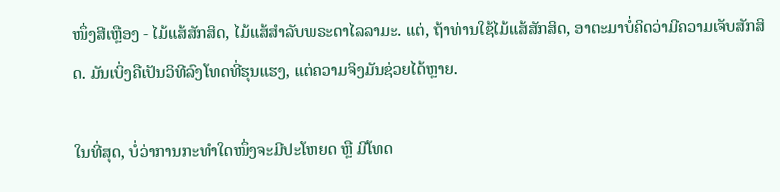ໜຶ່ງສີເຫຼືອງ - ໄມ້ແສ້ສັກສິດ, ໄມ້ແສ້ສຳລັບພຣະດາໄລລາມະ. ແຕ່, ຖ້າທ່ານໃຊ້ໄມ້ແສ້ສັກສິດ, ອາຕະມາບໍ່ຄິດວ່າມີຄວາມເຈັບສັກສິດ. ມັນເບິ່ງຄືເປັນວິທີລົງໂທດທີ່ຮຸນແຮງ, ແຕ່ຄວາມຈິງມັນຊ່ວຍໄດ້ຫຼາຍ.

ໃນທີ່ສຸດ, ບໍ່ວ່າການກະທຳໃດໜຶ່ງຈະມີປະໂຫຍດ ຫຼື ມີໂທດ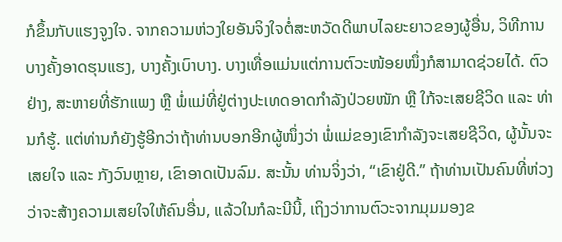ກໍຂຶ້ນກັບແຮງຈູງໃຈ. ຈາກຄວາມຫ່ວງໃຍອັນຈິງໃຈຕໍ່ສະຫວັດດີພາບໄລຍະຍາວຂອງຜູ້ອື່ນ, ວິທີການບາງຄັ້ງອາດຮຸນແຮງ, ບາງຄັ້ງເບົາບາງ. ບາງເທື່ອແມ່ນແຕ່ການຕົວະໜ້ອຍໜຶ່ງກໍສາມາດຊ່ວຍໄດ້. ຕົວຢ່າງ, ສະຫາຍທີ່ຮັກແພງ ຫຼື ພໍ່ແມ່ທີ່ຢູ່ຕ່າງປະເທດອາດກຳລັງປ່ວຍໜັກ ຫຼື ໃກ້ຈະເສຍຊີວິດ ແລະ ທ່ານກໍຮູ້. ແຕ່ທ່ານກໍຍັງຮູ້ອີກວ່າຖ້າທ່ານບອກອີກຜູ້ໜຶ່ງວ່າ ພໍ່ແມ່ຂອງເຂົາກຳລັງຈະເສຍຊີວິດ, ຜູ້ນັ້ນຈະເສຍໃຈ ແລະ ກັງວົນຫຼາຍ, ເຂົາອາດເປັນລົມ. ສະນັ້ນ ທ່ານຈິ່ງວ່າ, “ເຂົາຢູ່ດີ.” ຖ້າທ່ານເປັນຄົນທີ່ຫ່ວງວ່າຈະສ້າງຄວາມເສຍໃຈໃຫ້ຄົນອື່ນ, ແລ້ວໃນກໍລະນີນີ້, ເຖິງວ່າການຕົວະຈາກມຸມມອງຂ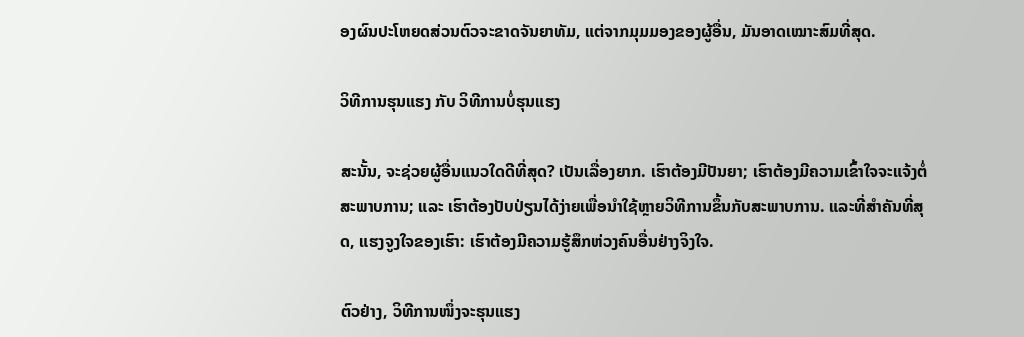ອງຜົນປະໂຫຍດສ່ວນຕົວຈະຂາດຈັນຍາທັມ, ແຕ່ຈາກມຸມມອງຂອງຜູ້ອື່ນ, ມັນອາດເໝາະສົມທີ່ສຸດ.

ວິທີການຮຸນແຮງ ກັບ ວິທີການບໍ່ຮຸນແຮງ

ສະນັ້ນ, ຈະຊ່ວຍຜູ້ອື່ນແນວໃດດີທີ່ສຸດ? ເປັນເລື່ອງຍາກ. ເຮົາຕ້ອງມີປັນຍາ; ເຮົາຕ້ອງມີຄວາມເຂົ້າໃຈຈະແຈ້ງຕໍ່ສະພາບການ; ແລະ ເຮົາຕ້ອງປັບປ່ຽນໄດ້ງ່າຍເພື່ອນຳໃຊ້ຫຼາຍວິທີການຂຶ້ນກັບສະພາບການ. ແລະທີ່ສຳຄັນທີ່ສຸດ, ແຮງຈູງໃຈຂອງເຮົາ: ເຮົາຕ້ອງມີຄວາມຮູ້ສຶກຫ່ວງຄົນອື່ນຢ່າງຈິງໃຈ.

ຕົວຢ່າງ, ວິທີການໜຶ່ງຈະຮຸນແຮງ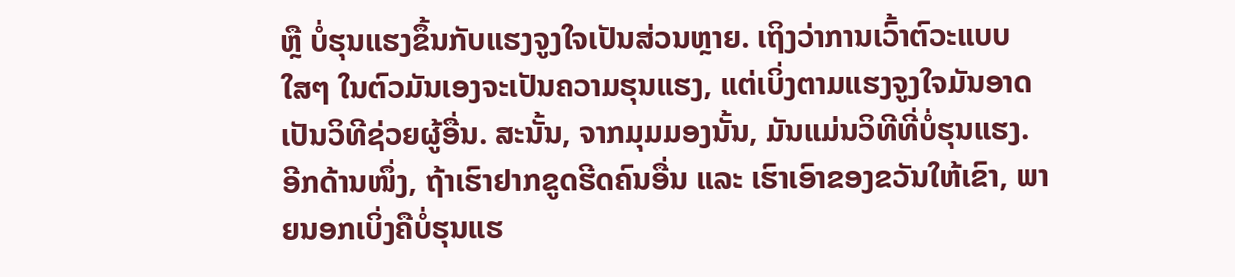ຫຼື ບໍ່ຮຸນແຮງຂຶ້ນກັບແຮງຈູງໃຈເປັນສ່ວນຫຼາຍ. ເຖິງວ່າການເວົ້າຕົວະແບບໃສໆ ໃນຕົວມັນເອງຈະເປັນຄວາມຮຸນແຮງ, ແຕ່ເບິ່ງຕາມແຮງຈູງໃຈມັນອາດເປັນວິທີຊ່ວຍຜູ້ອື່ນ. ສະນັ້ນ, ຈາກມຸມມອງນັ້ນ, ມັນແມ່ນວິທີທີ່ບໍ່ຮຸນແຮງ. ອີກດ້ານໜຶ່ງ, ຖ້າເຮົາຢາກຂູດຮີດຄົນອື່ນ ແລະ ເຮົາເອົາຂອງຂວັນໃຫ້ເຂົາ, ພາຍນອກເບິ່ງຄືບໍ່ຮຸນແຮ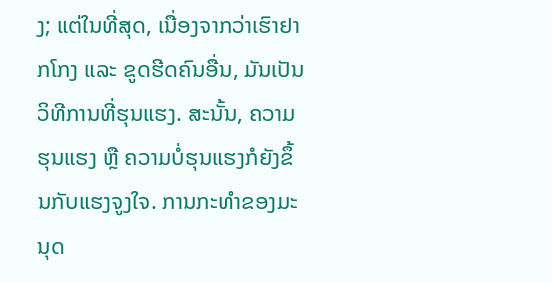ງ; ແຕ່ໃນທີ່ສຸດ, ເນື່ອງຈາກວ່າເຮົາຢາກໂກງ ແລະ ຂູດຮີດຄົນອື່ນ, ມັນເປັນວິທີການທີ່ຮຸນແຮງ. ສະນັ້ນ, ຄວາມຮຸນແຮງ ຫຼື ຄວາມບໍ່ຮຸນແຮງກໍຍັງຂຶ້ນກັບແຮງຈູງໃຈ. ການກະທຳຂອງມະນຸດ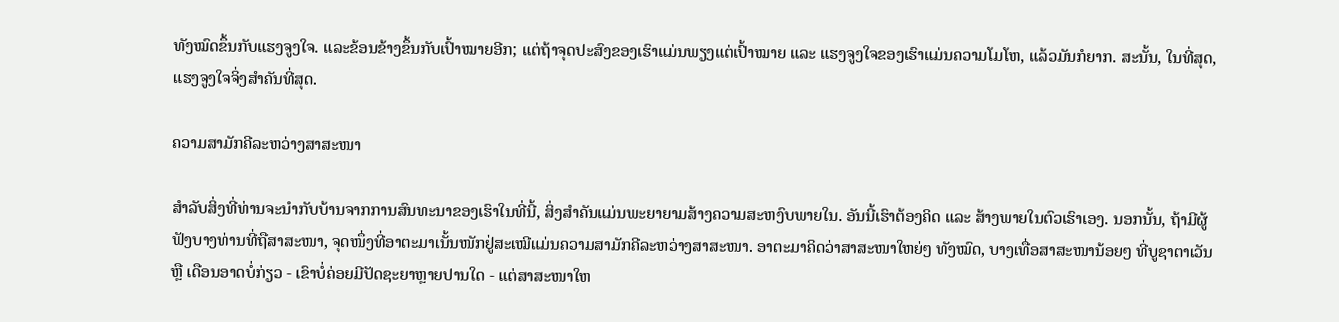ທັງໝົດຂຶ້ນກັບແຮງຈູງໃຈ. ແລະຂ້ອນຂ້າງຂຶ້ນກັບເປົ້າໝາຍອີກ; ແຕ່ຖ້າຈຸດປະສົງຂອງເຮົາແມ່ນພຽງແຕ່ເປົ້າໝາຍ ແລະ ແຮງຈູງໃຈຂອງເຮົາແມ່ນຄວາມໂມໂຫ, ແລ້ວມັນກໍຍາກ. ສະນັ້ນ, ໃນທີ່ສຸດ, ແຮງຈູງໃຈຈິ່ງສຳຄັນທີ່ສຸດ.

ຄວາມສາມັກຄີລະຫວ່າງສາສະໜາ

ສຳລັບສິ່ງທີ່ທ່ານຈະນຳກັບບ້ານຈາກການສົນທະນາຂອງເຮົາໃນທີ່ນີ້, ສິ່ງສຳຄັນແມ່ນພະຍາຍາມສ້າງຄວາມສະຫງົບພາຍໃນ. ອັນນີ້ເຮົາຕ້ອງຄິດ ແລະ ສ້າງພາຍໃນຕົວເຮົາເອງ. ນອກນັ້ນ, ຖ້າມີຜູ້ຟັງບາງທ່ານທີ່ຖືສາສະໜາ, ຈຸດໜຶ່ງທີ່ອາຕະມາເນັ້ນໜັກຢູ່ສະເໝີແມ່ນຄວາມສາມັກຄີລະຫວ່າງສາສະໜາ. ອາຕະມາຄິດວ່າສາສະໜາໃຫຍ່ໆ ທັງໝົດ, ບາງເທື່ອສາສະໜານ້ອຍໆ ທີ່ບູຊາຕາເວັນ ຫຼື ເດືອນອາດບໍ່ກ່ຽວ - ເຂົາບໍ່ຄ່ອຍມີປັດຊະຍາຫຼາຍປານໃດ - ແຕ່ສາສະໜາໃຫ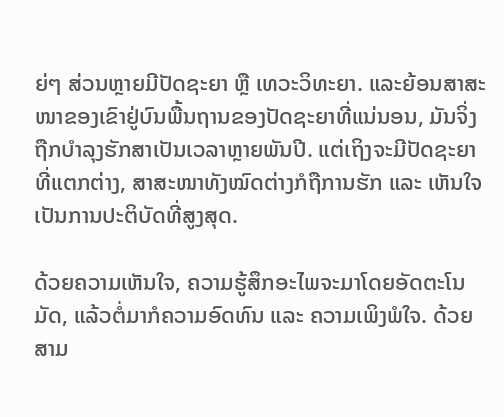ຍ່ໆ ສ່ວນຫຼາຍມີປັດຊະຍາ ຫຼື ເທວະວິທະຍາ. ແລະຍ້ອນສາສະໜາຂອງເຂົາຢູ່ບົນພື້ນຖານຂອງປັດຊະຍາທີ່ແນ່ນອນ, ມັນຈິ່ງຖືກບຳລຸງຮັກສາເປັນເວລາຫຼາຍພັນປີ. ແຕ່ເຖິງຈະມີປັດຊະຍາທີ່ແຕກຕ່າງ, ສາສະໜາທັງໝົດຕ່າງກໍຖືການຮັກ ແລະ ເຫັນໃຈເປັນການປະຕິບັດທີ່ສູງສຸດ.

ດ້ວຍຄວາມເຫັນໃຈ, ຄວາມຮູ້ສຶກອະໄພຈະມາໂດຍອັດຕະໂນມັດ, ແລ້ວຕໍ່ມາກໍຄວາມອົດທົນ ແລະ ຄວາມເພິງພໍໃຈ. ດ້ວຍສາມ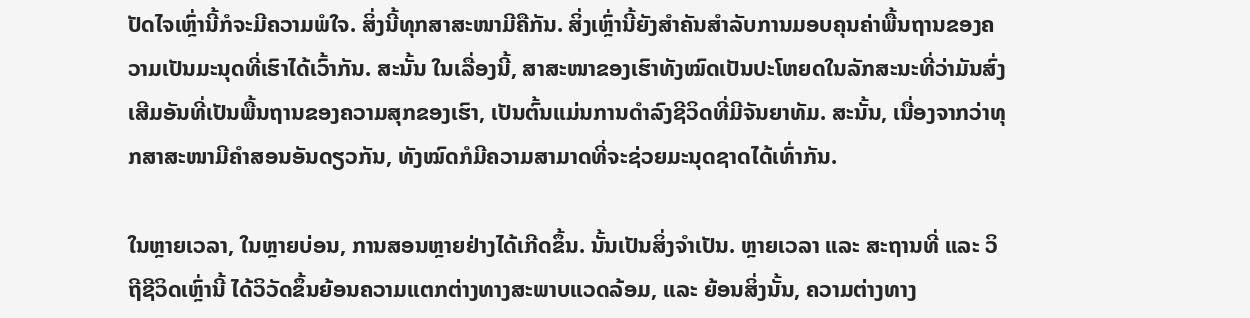ປັດໄຈເຫຼົ່ານີ້ກໍຈະມີຄວາມພໍໃຈ. ສິ່ງນີ້ທຸກສາສະໜາມີຄືກັນ. ສິ່ງເຫຼົ່ານີ້ຍັງສຳຄັນສຳລັບການມອບຄຸນຄ່າພື້ນຖານຂອງຄວາມເປັນມະນຸດທີ່ເຮົາໄດ້ເວົ້າກັນ. ສະນັ້ນ ໃນເລື່ອງນີ້, ສາສະໜາຂອງເຮົາທັງໝົດເປັນປະໂຫຍດໃນລັກສະນະທີ່ວ່າມັນສົ່ງເສີມອັນທີ່ເປັນພື້ນຖານຂອງຄວາມສຸກຂອງເຮົາ, ເປັນຕົ້ນແມ່ນການດຳລົງຊີວິດທີ່ມີຈັນຍາທັມ. ສະນັ້ນ, ເນື່ອງຈາກວ່າທຸກສາສະໜາມີຄຳສອນອັນດຽວກັນ, ທັງໝົດກໍມີຄວາມສາມາດທີ່ຈະຊ່ວຍມະນຸດຊາດໄດ້ເທົ່າກັນ.

ໃນຫຼາຍເວລາ, ໃນຫຼາຍບ່ອນ, ການສອນຫຼາຍຢ່າງໄດ້ເກີດຂຶ້ນ. ນັ້ນເປັນສິ່ງຈຳເປັນ. ຫຼາຍເວລາ ແລະ ສະຖານທີ່ ແລະ ວິຖີຊີວິດເຫຼົ່ານີ້ ໄດ້ວິວັດຂຶ້ນຍ້ອນຄວາມແຕກຕ່າງທາງສະພາບແວດລ້ອມ, ແລະ ຍ້ອນສິ່ງນັ້ນ, ຄວາມຕ່າງທາງ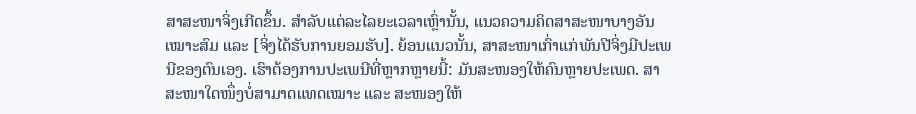ສາສະໜາຈິ່ງເກີດຂຶ້ນ. ສຳລັບແຕ່ລະໄລຍະເວລາເຫຼົ່ານັ້ນ, ແນວຄວາມຄິດສາສະໜາບາງອັນເໝາະສົມ ແລະ [ຈິ່ງໄດ້ຮັບການຍອມຮັບ]. ຍ້ອນແນວນັ້ນ, ສາສະໜາເກົ່າແກ່ພັນປີຈິ່ງມີປະເພນີຂອງຕົນເອງ. ເຮົາຕ້ອງການປະເພນີທີ່ຫຼາກຫຼາຍນີ້: ມັນສະໜອງໃຫ້ຄົນຫຼາຍປະເພດ. ສາສະໜາໃດໜຶ່ງບໍ່ສາມາດແທດເໝາະ ແລະ ສະໜອງໃຫ້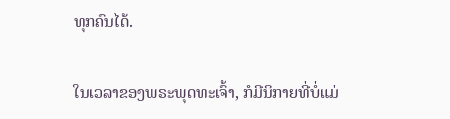ທຸກຄົນໄດ້.

ໃນເວລາຂອງພຣະພຸດທະເຈົ້າ, ກໍມີນິກາຍທີ່ບໍ່ແມ່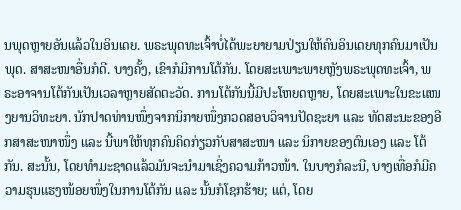ນພຸດຫຼາຍອັນແລ້ວໃນອິນເດຍ. ພຣະພຸດທະເຈົ້າບໍ່ໄດ້ພະຍາຍາມປ່ຽນໃຫ້ຄົນອິນເດຍທຸກຄົນມາເປັນພຸດ. ສາສະໜາອື່ນກໍດີ. ບາງຄັ້ງ, ເຂົາກໍມີການໂຕ້ກັນ. ໂດຍສະເພາະພາຍຫຼັງພຣະພຸດທະເຈົ້າ, ພຣະອາຈານໂຕ້ກັນເປັນເວລາຫຼາຍສັດຕະວັດ. ການໂຕ້ກັນນີ້ມີປະໂຫຍດຫຼາຍ, ໂດຍສະເພາະໃນຂະແໜງຍານວິທະຍາ. ນັກປາດທ່ານໜຶ່ງຈາກນິກາຍໜຶ່ງກວດສອບວິຈານປັດຊະຍາ ແລະ ທັດສະນະຂອງອີກສາສະໜາໜຶ່ງ ແລະ ນີ້ພາໃຫ້ທຸກຄົນຄິດກ່ຽວກັບສາສະໜາ ແລະ ນິກາຍຂອງຕົນເອງ ແລະ ໂຕ້ກັນ. ສະນັ້ນ, ໂດຍທຳມະຊາດແລ້ວມັນຈະນຳມາເຊິ່ງຄວາມກ້າວໜ້າ. ໃນບາງກໍລະນີ, ບາງເທື່ອກໍມີຄວາມຮຸນແຮງໜ້ອຍໜຶ່ງໃນການໂຕ້ກັນ ແລະ ນັ້ນກໍໂຊກຮ້າຍ; ແຕ່, ໂດຍ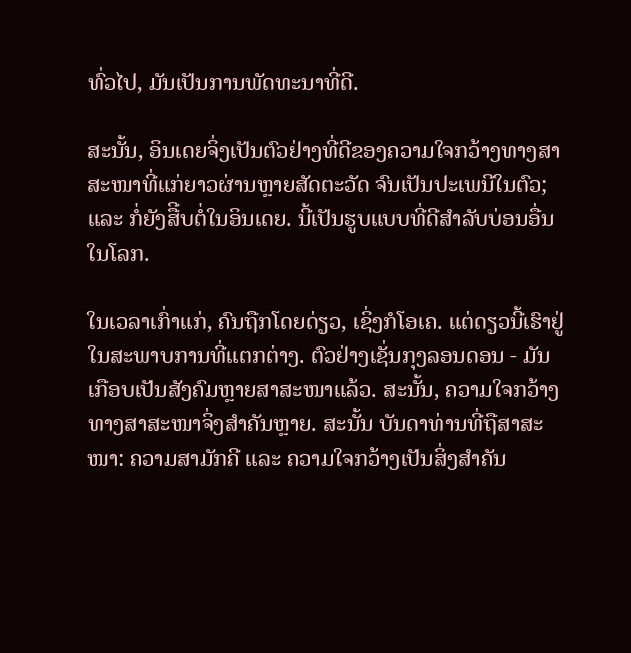ທົ່ວໄປ, ມັນເປັນການພັດທະນາທີ່ດີ.

ສະນັ້ນ, ອິນເດຍຈິ່ງເປັນຕົວຢ່າງທີ່ດີຂອງຄວາມໃຈກວ້າງທາງສາສະໜາທີ່ແກ່ຍາວຜ່ານຫຼາຍສັດຕະວັດ ຈົນເປັນປະເພນີໃນຕົວ; ແລະ ກໍ່ຍັງສືີບຕໍ່ໃນອິນເດຍ. ນີ້ເປັນຮູບແບບທີ່ດີສຳລັບບ່ອນອື່ນໃນໂລກ.

ໃນເວລາເກົ່າແກ່, ຄົນຖືກໂດຍດ່ຽວ, ເຊິ່ງກໍໂອເຄ. ແຕ່ດຽວນີ້ເຮົາຢູ່ໃນສະພາບການທີ່ແຕກຕ່າງ. ຕົວຢ່າງເຊັ່ນກຸງລອນດອນ - ມັນເກືອບເປັນສັງຄົມຫຼາຍສາສະໜາແລ້ວ. ສະນັ້ນ, ຄວາມໃຈກວ້າງທາງສາສະໜາຈິ່ງສຳຄັນຫຼາຍ. ສະນັ້ນ ບັນດາທ່ານທີ່ຖືສາສະໜາ: ຄວາມສາມັກຄີ ແລະ ຄວາມໃຈກວ້າງເປັນສິ່ງສຳຄັນ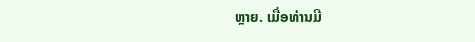ຫຼາຍ. ເມື່ອທ່ານມີ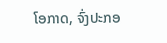ໂອກາດ, ຈົ່ງປະກອ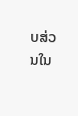ບສ່ວນໃນ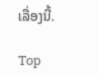ເລື່ອງນີ້.

Top